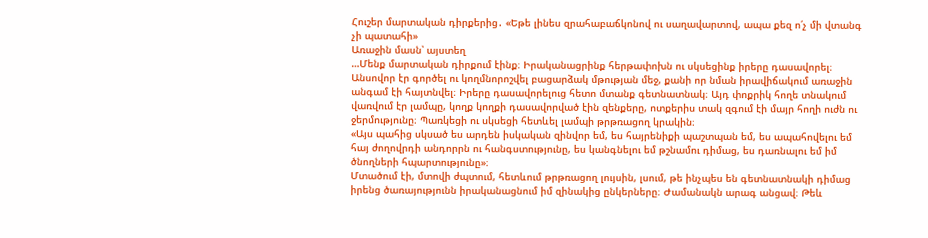Հուշեր մարտական դիրքերից․ «Եթե լինես զրահաբաճկոնով ու սաղավարտով, ապա քեզ ո՛չ մի վտանգ չի պատահի»
Առաջին մասն՝ այստեղ
…Մենք մարտական դիրքում էինք։ Իրականացրինք հերթափոխն ու սկսեցինք իրերը դասավորել։ Անսովոր էր գործել ու կողմնորոշվել բացարձակ մթության մեջ, քանի որ նման իրավիճակում առաջին անգամ էի հայտնվել։ Իրերը դասավորելուց հետո մտանք գետնատնակ։ Այդ փոքրիկ հողե տնակում վառվում էր լամպը, կողք կողքի դասավորված էին զենքերը, ոտքերիս տակ զգում էի մայր հողի ուժն ու ջերմությունը։ Պառկեցի ու սկսեցի հետևել լամպի թրթռացող կրակին։
«Այս պահից սկսած ես արդեն իսկական զինվոր եմ, ես հայրենիքի պաշտպան եմ, ես ապահովելու եմ հայ ժողովրդի անդորրն ու հանգստությունը, ես կանգնելու եմ թշնամու դիմաց, ես դառնալու եմ իմ ծնողների հպարտությունը»։
Մտածում էի, մտովի ժպտում, հետևում թրթռացող լույսին, լսում, թե ինչպես են գետնատնակի դիմաց իրենց ծառայությունն իրականացնում իմ զինակից ընկերները։ Ժամանակն արագ անցավ։ Թեև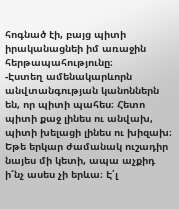հոգնած էի, բայց պիտի իրականացնեի իմ առաջին հերթապահությունը։
-Էստեղ ամենակարևորն անվտանգության կանոններն են, որ պիտի պահես։ Հետո պիտի քաջ լինես ու անվախ, պիտի խելացի լինես ու խիզախ։ Եթե երկար ժամանակ ուշադիր նայես մի կետի, ապա աչքիդ ի՜նչ ասես չի երևա։ Է՛լ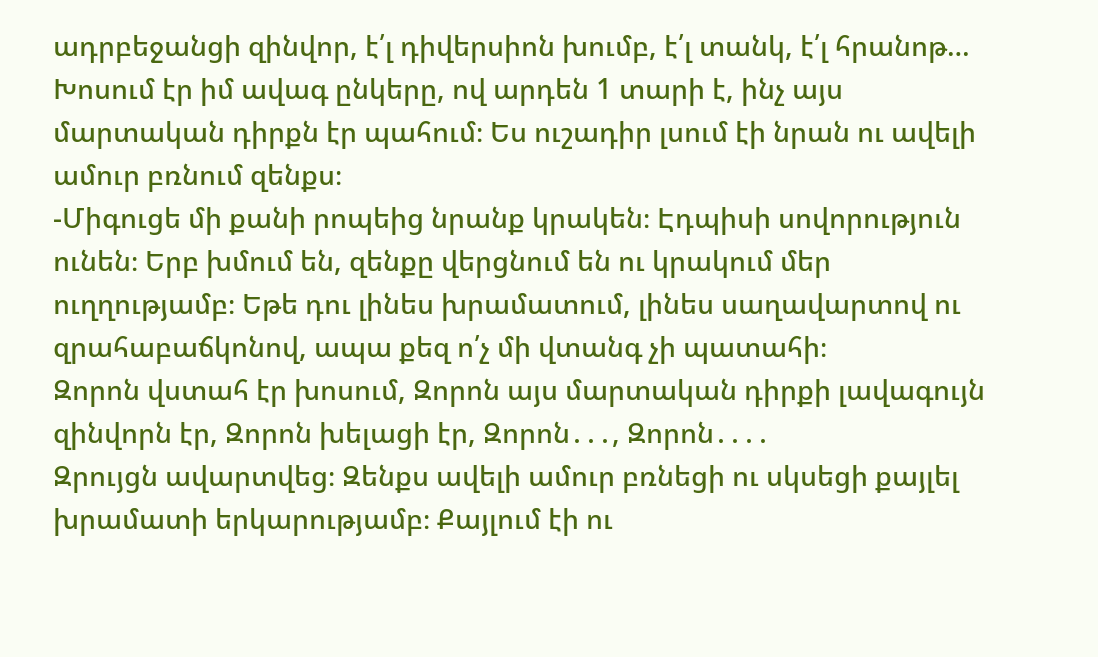ադրբեջանցի զինվոր, է՛լ դիվերսիոն խումբ, է՛լ տանկ, է՛լ հրանոթ…
Խոսում էր իմ ավագ ընկերը, ով արդեն 1 տարի է, ինչ այս մարտական դիրքն էր պահում։ Ես ուշադիր լսում էի նրան ու ավելի ամուր բռնում զենքս։
-Միգուցե մի քանի րոպեից նրանք կրակեն։ Էդպիսի սովորություն ունեն։ Երբ խմում են, զենքը վերցնում են ու կրակում մեր ուղղությամբ։ Եթե դու լինես խրամատում, լինես սաղավարտով ու զրահաբաճկոնով, ապա քեզ ո՛չ մի վտանգ չի պատահի։
Զորոն վստահ էր խոսում, Զորոն այս մարտական դիրքի լավագույն զինվորն էր, Զորոն խելացի էր, Զորոն․․․, Զորոն․․․․
Զրույցն ավարտվեց։ Զենքս ավելի ամուր բռնեցի ու սկսեցի քայլել խրամատի երկարությամբ։ Քայլում էի ու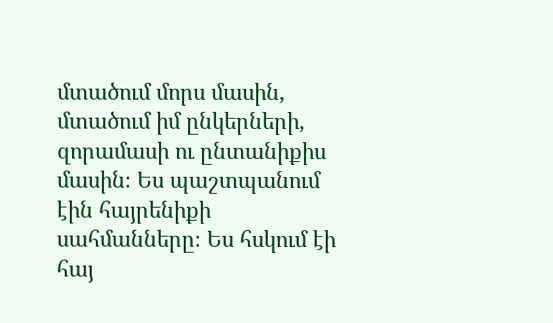մտածում մորս մասին, մտածում իմ ընկերների, զորամասի ու ընտանիքիս մասին։ Ես պաշտպանում էին հայրենիքի սահմանները։ Ես հսկում էի հայ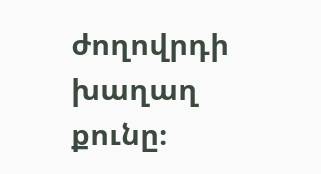ժողովրդի խաղաղ քունը։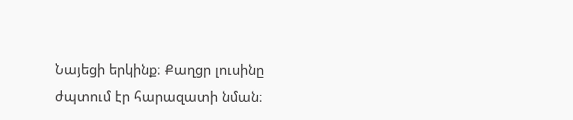Նայեցի երկինք։ Քաղցր լուսինը ժպտում էր հարազատի նման։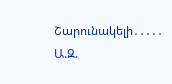Շարունակելի․․․․․
Ա.Զ.